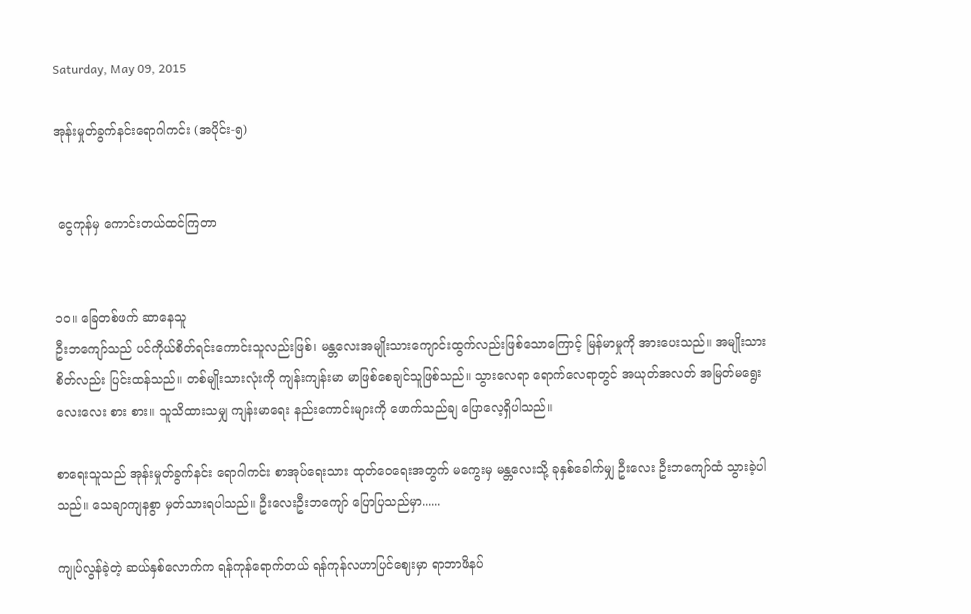Saturday, May 09, 2015

အုန်းမှုတ်ခွက်နင်းရောဂါကင်း (အပိုင်း-၅)


 ငွေကုန်မှ ကောင်းတယ်ထင်ကြတာ


၁၀။ ခြေတစ်ဖက် ဆာနေသူ
ဦးဘကျော်သည် ပင်ကိုယ်စိတ်ရင်းကောင်းသူလည်းဖြစ်၊ မန္တလေးအမျိုးသားကျောင်းထွက်လည်းဖြစ်သောကြောင့် မြန်မာမှုကို အားပေးသည်။ အမျိုးသားစိတ်လည်း ပြင်းထန်သည်။ တစ်မျိုးသားလုံးကို ကျန်းကျန်းမာ မာဖြစ်စေချင်သူဖြစ်သည်။ သွားလေရာ ရောက်လေရာတွင် အယုတ်အလတ် အမြတ်မရွေး လေးလေး စား စား။ သူသိထားသမျှ ကျန်းမာရေး နည်းကောင်းများကို ဖောက်သည်ချ ပြောလေ့ရှိပါသည်။

စာရေးသူသည် အုန်းမှုတ်ခွက်နင်း ရောဂါကင်း စာအုပ်ရေးသား ထုတ်ဝေရေးအတွက် မကွေးမှ မန္တလေးသို့ ခုနှစ်ခေါက်မျှ ဦးလေး ဦးဘကျော်ထံ သွားခဲ့ပါသည်။ သေချာကျနစွာ မှတ်သားရပါသည်။ ဦးလေးဦးဘကျော် ပြောပြသည်မှာ......

ကျုပ်လွန်ခဲ့တဲ့ ဆယ်နှစ်လောက်က ရန်ကုန်ရောက်တယ် ရန်ကုန်လဟာပြင်ဈေးမှာ ရာဘာဖိနပ်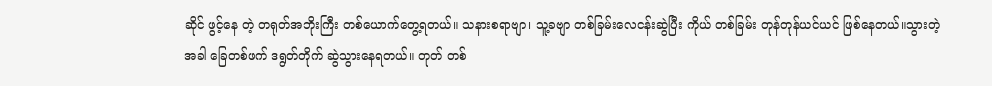ဆိုင် ဖွင့်နေ တဲ့ တရုတ်အဘိုးကြီး တစ်ယောက်တွေ့ရတယ်။ သနားစရာဗျာ၊ သူ့ခဗျာ တစ်ခြမ်းလေငန်းဆွဲပြီး ကိုယ် တစ်ခြမ်း တုန်တုန်ယင်ယင် ဖြစ်နေတယ်။သွားတဲ့အခါ ခြေတစ်ဖက် ဒရွတ်တိုက် ဆွဲသွားနေရတယ်။ တုတ် တစ်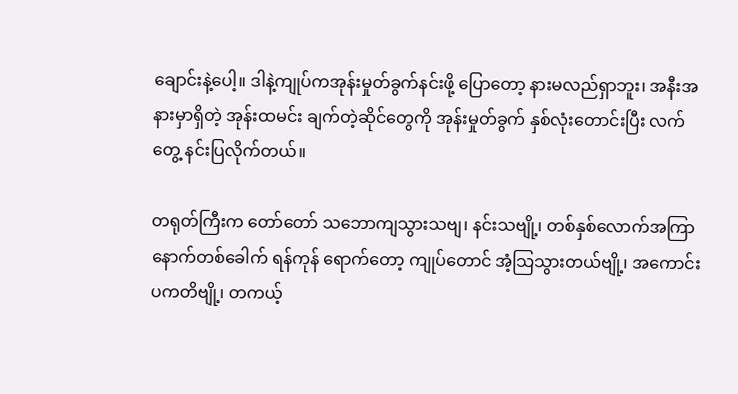ချောင်းနဲ့ပေါ့။ ဒါနဲ့ကျုပ်ကအုန်းမှုတ်ခွက်နင်းဖို့ ပြောတော့ နားမလည်ရှာဘူး၊ အနီးအနားမှာရှိတဲ့ အုန်းထမင်း ချက်တဲ့ဆိုင်တွေကို အုန်းမှုတ်ခွက် နှစ်လုံးတောင်းပြီး လက်တွေ့ နင်းပြလိုက်တယ်။

တရုတ်ကြီးက တော်တော် သဘောကျသွားသဗျ၊ နင်းသဗျို့၊ တစ်နှစ်လောက်အကြာ နောက်တစ်ခေါက် ရန်ကုန် ရောက်တော့ ကျုပ်တောင် အံ့သြသွားတယ်ဗျို့၊ အကောင်းပကတိဗျို့၊ တကယ့်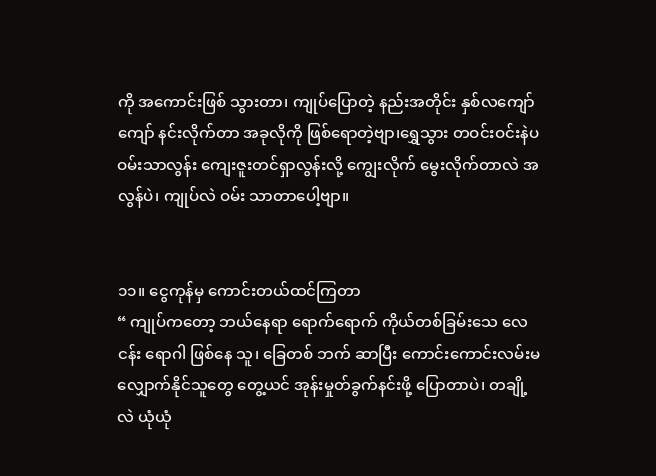ကို အကောင်းဖြစ် သွားတာ၊ ကျုပ်ပြောတဲ့ နည်းအတိုင်း နှစ်လကျော်ကျော် နင်းလိုက်တာ အခုလိုကို ဖြစ်ရောတဲ့ဗျာ၊ရွှေသွား တဝင်းဝင်းနဲပ ဝမ်းသာလွန်း ကျေးဇူးတင်ရှာလွန်းလို့ ကျွေးလိုက် မွေးလိုက်တာလဲ အလွန်ပဲ၊ ကျုပ်လဲ ဝမ်း သာတာပေါ့ဗျာ။


၁၁။ ငွေကုန်မှ ကောင်းတယ်ထင်ကြတာ
“ ကျုပ်ကတော့ ဘယ်နေရာ ရောက်ရောက် ကိုယ်တစ်ခြမ်းသေ လေငန်း ရောဂါ ဖြစ်နေ သူ၊ ခြေတစ် ဘက် ဆာပြီး ကောင်းကောင်းလမ်းမလျှောက်နိုင်သူတွေ တွေ့ယင် အုန်းမှုတ်ခွက်နင်းဖို့ ပြောတာပဲ၊ တချို့လဲ ယုံယုံ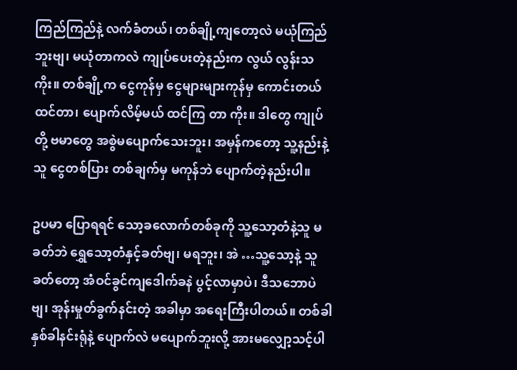ကြည်ကြည်နဲ့ လက်ခံတယ်၊ တစ်ချို့ကျတော့လဲ မယုံကြည်ဘူးဗျ၊ မယုံတာကလဲ ကျုပ်ပေးတဲ့နည်းက လွယ် လွန်းသကိုး။ တစ်ချို့က ငွေကုန်မှ ငွေများများကုန်မှ ကောင်းတယ်ထင်တာ၊ ပျောက်လိမ့်မယ် ထင်ကြ တာ ကိုး။ ဒါတွေ ကျုပ်တို့ ဗမာတွေ အစွဲမပျောက်သေးဘူး၊ အမှန်ကတော့ သူ့နည်းနဲ့သူ ငွေတစ်ပြား တစ်ချက်မှ မကုန်ဘဲ ပျောက်တဲ့နည်းပါ။

ဥပမာ ပြောရရင် သော့ခလောက်တစ်ခုကို သူ့သော့တံနဲ့သူ မခတ်ဘဲ ရွှေသော့တံနှင့်ခတ်ဗျ၊ မရဘူး၊ အဲ …သူ့သော့နဲ့ သူခတ်တော့ အံဝင်ခွင်ကျဒေါက်ခနဲ ပွင့်လာမှာပဲ၊ ဒီသဘောပဲဗျ၊ အုန်းမှုတ်ခွက်နင်းတဲ့ အခါမှာ အရေးကြီးပါတယ်။ တစ်ခါ နှစ်ခါနင်းရုံနဲ့ ပျောက်လဲ မပျောက်ဘူးလို့ အားမလျှော့သင့်ပါ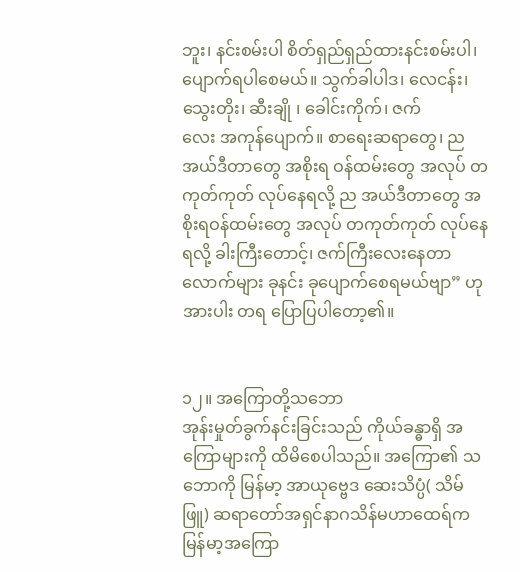ဘူး၊ နင်းစမ်းပါ စိတ်ရှည်ရှည်ထားနင်းစမ်းပါ၊ ပျောက်ရပါစေမယ်။ သွက်ခါပါဒ၊ လေငန်း၊ သွေးတိုး၊ ဆီးချို ၊ ခေါင်းကိုက်၊ ဇက်
လေး အကုန်ပျောက်။ စာရေးဆရာတွေ၊ ည အယ်ဒီတာတွေ အစိုးရ ဝန်ထမ်းတွေ အလုပ် တကုတ်ကုတ် လုပ်နေရလို့ ည အယ်ဒီတာတွေ အစိုးရဝန်ထမ်းတွေ အလုပ် တကုတ်ကုတ် လုပ်နေရလို့ ခါးကြီးတောင့်၊ ဇက်ကြီးလေးနေတာ လောက်များ ခုနင်း ခုပျောက်စေရမယ်ဗျာ” ဟု အားပါး တရ ပြောပြပါတော့၏။


၁၂။ အကြောတို့သဘော
အုန်းမှုတ်ခွက်နင်းခြင်းသည် ကိုယ်ခန္ဓာရှိ အကြောများကို ထိမိစေပါသည်။ အကြော၏ သဘောကို မြန်မာ့ အာယုဗ္ဗေဒ ဆေးသိပ္ပံ( သိမ်ဖြူ) ဆရာတော်အရှင်နာဂသိန်မဟာထေရ်က မြန်မာ့အကြော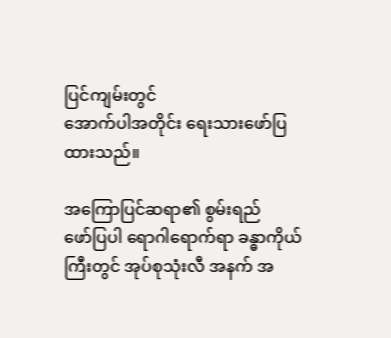ပြင်ကျမ်းတွင်
အောက်ပါအတိုင်း ရေးသားဖော်ပြထားသည်။

အကြောပြင်ဆရာ၏ စွမ်းရည်
ဖော်ပြပါ ရောဂါရောက်ရာ ခန္ဓာကိုယ်ကြီးတွင် အုပ်စုသုံးလီ အနက် အ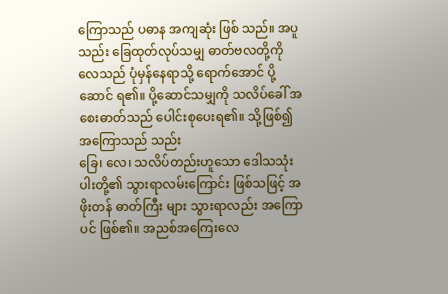ကြောသည် ပဓာန အကျဆုံး ဖြစ် သည်။ အပူသည်း ခြေထုတ်လုပ်သမျှ ဓာတ်ဗလတို့ကို လေသည် ပုံမှန်နေရာသို့ ရောက်အောင် ပို့ဆောင် ရ၏။ ပို့ဆောင်သမျှကို သလိပ်ခေါ် အစေးဓာတ်သည် ပေါင်းစုပေးရ၏။ သို့ဖြစ်၍ အကြောသည် သည်း
ခြေ၊ လေ၊ သလိပ်တည်းဟူသော ဒေါသသုံးပါးတို့၏ သွားရာလမ်းကြောင်း ဖြစ်သဖြင့် အဖိုးတန် ဓာတ်ကြီး များ သွားရာလည်း အကြောပင် ဖြစ်၏။ အညစ်အကြေးလေ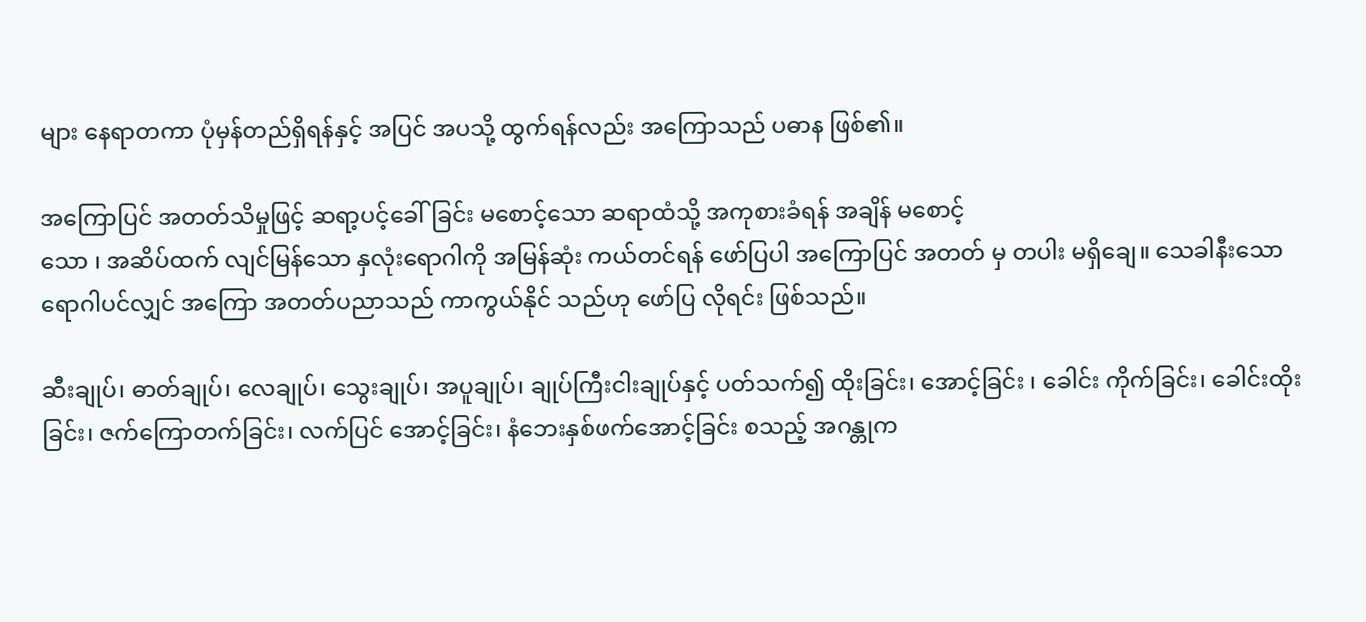များ နေရာတကာ ပုံမှန်တည်ရှိရန်နှင့် အပြင် အပသို့ ထွက်ရန်လည်း အကြောသည် ပဓာန ဖြစ်၏။

အကြောပြင် အတတ်သိမှုဖြင့် ဆရာ့ပင့်ခေါ်ခြင်း မစောင့်သော ဆရာထံသို့ အကုစားခံရန် အချိန် မစောင့်
သော ၊ အဆိပ်ထက် လျင်မြန်သော နှလုံးရောဂါကို အမြန်ဆုံး ကယ်တင်ရန် ဖော်ပြပါ အကြောပြင် အတတ် မှ တပါး မရှိချေ။ သေခါနီးသော ရောဂါပင်လျှင် အကြော အတတ်ပညာသည် ကာကွယ်နိုင် သည်ဟု ဖော်ပြ လိုရင်း ဖြစ်သည်။

ဆီးချုပ်၊ ဓာတ်ချုပ်၊ လေချုပ်၊ သွေးချုပ်၊ အပူချုပ်၊ ချုပ်ကြီးငါးချုပ်နှင့် ပတ်သက်၍ ထိုးခြင်း၊ အောင့်ခြင်း ၊ ခေါင်း ကိုက်ခြင်း၊ ခေါင်းထိုးခြင်း၊ ဇက်ကြောတက်ခြင်း၊ လက်ပြင် အောင့်ခြင်း၊ နံဘေးနှစ်ဖက်အောင့်ခြင်း စသည့် အဂန္တုက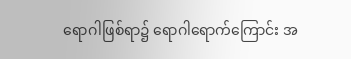ရောဂါဖြစ်ရာ၌ ရောဂါရောက်ကြောင်း အ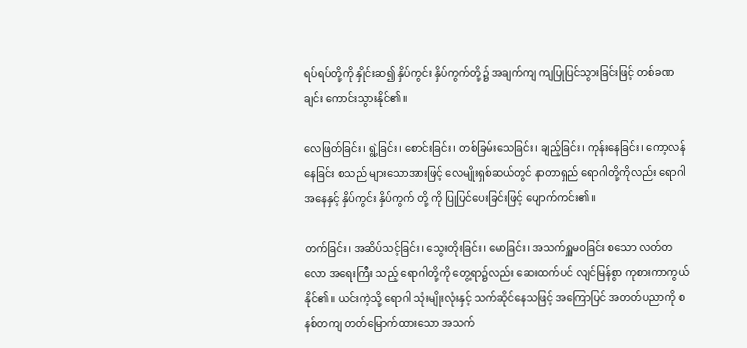ရပ်ရပ်တို့ကို နှိုင်းဆ၍ နှိပ်ကွင်း နှိပ်ကွက်တို့၌ အချက်ကျ ကျပြုပြင်သွားခြင်းဖြင့် တစ်ခဏချင်း ကောင်းသွားနိုင်၏။

လေဖြတ်ခြင်း၊ ရွဲ့ခြင်း၊ စောင်းခြင်း၊ တစ်ခြမ်းသေခြင်း၊ ချည့်ခြင်း၊ ကုန်းနေခြင်း၊ ကော့လန်နေခြင်း စသည် များသောအားဖြင့် လေမျိုးရှစ်ဆယ်တွင် နာတာရှည် ရောဂါတို့ကိုလည်း ရောဂါအနေနှင့် နှိပ်ကွင်း နှိပ်ကွက် တို့ ကို ပြုပြင်ပေးခြင်းဖြင့် ပျောက်ကင်း၏။

တက်ခြင်း၊ အဆိပ်သင့်ခြင်း၊ သွေးတိုးခြင်း၊ မောခြင်း၊ အသက်ရှူမဝခြင်း စသော လတ်တလော အရေးကြီး သည့် ရောဂါတို့ကို တွေ့ရာ၌လည်း ဆေးထက်ပင် လျင်မြန်စွာ ကုစားကာကွယ်နိုင်၏။ ယင်းကဲ့သို့ ရောဂါ သုံးမျိုးလုံးနှင့် သက်ဆိုင်နေသဖြင့် အကြောပြင် အတတ်ပညာကို စနစ်တကျ တတ်မြောက်ထားသော အသက်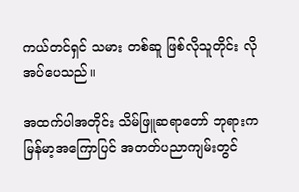ကယ်တင်ရှင် သမား တစ်ဆူ ဖြစ်လိုသူတိုင်း လိုအပ်ပေသည်။

အထက်ပါအတိုင်း သိမ်ဖြူဆရာတော် ဘုရားက မြန်မာ့အကြောပြင် အတတ်ပညာကျမ်းတွင်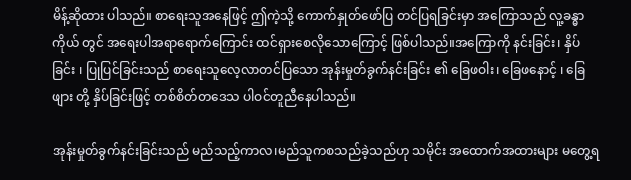မိန့်ဆိုထား ပါသည်။ စာရေးသူအနေဖြင့် ဤကဲ့သို့ ကောက်နှုတ်ဖော်ပြ တင်ပြရခြင်းမှာ အကြောသည် လူ့ခန္ဓာ ကိုယ် တွင် အရေးပါအရာရောက်ကြောင်း ထင်ရှားစေလိုသောကြောင့် ဖြစ်ပါသည်။အကြောကို နင်းခြင်း၊ နှိပ်ခြင်း ၊ ပြုပြင်ခြင်းသည် စာရေးသူလေ့လာတင်ပြသော အုန်းမှုတ်ခွက်နင်းခြင်း ၏ ခြေဖဝါး၊ ခြေဖနောင့် ၊ ခြေဖျား တို့ နှိပ်ခြင်းဖြင့် တစ်စိတ်တဒေသ ပါဝင်တူညီနေပါသည်။

အုန်းမှုတ်ခွက်နင်းခြင်းသည် မည်သည့်ကာလ၊မည်သူကစသည်ခဲ့သည်ဟု သမိုင်း အထောက်အထားများ မတွေ့ရ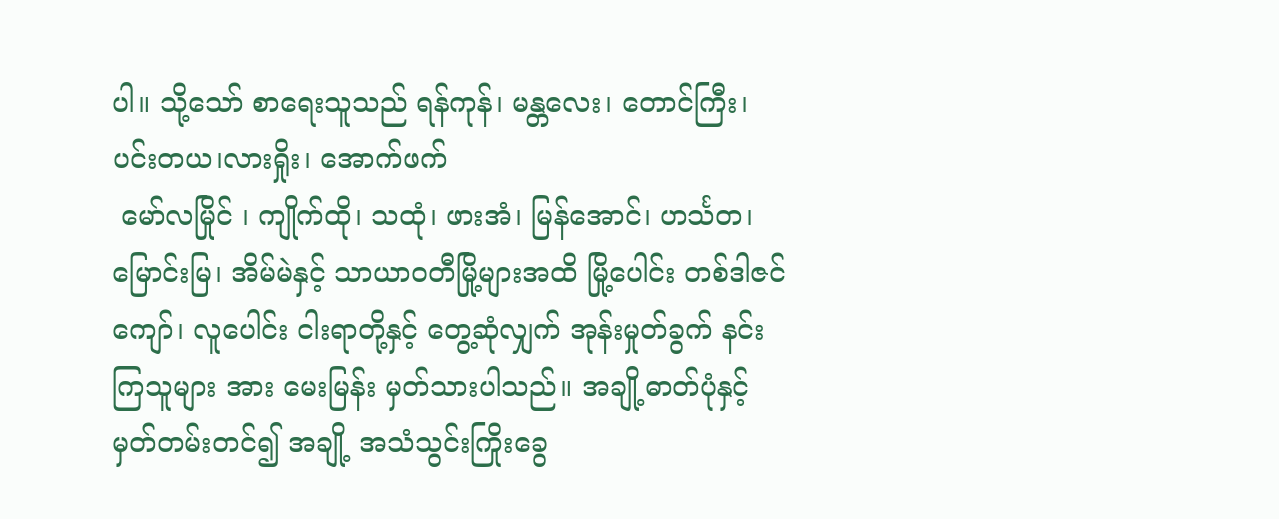ပါ။ သို့သော် စာရေးသူသည် ရန်ကုန်၊ မန္တလေး၊ တောင်ကြီး၊ ပင်းတယ၊လားရှိုး၊ အောက်ဖက်
 မော်လမြိုင် ၊ ကျိုက်ထို၊ သထုံ၊ ဖားအံ၊ မြန်အောင်၊ ဟင်္သတ၊ မြောင်းမြ၊ အိမ်မဲနှင့် သာယာဝတီမြို့များအထိ မြို့ပေါင်း တစ်ဒါဇင်ကျော်၊ လူပေါင်း ငါးရာတို့နှင့် တွေ့ဆုံလျှက် အုန်းမှုတ်ခွက် နင်းကြသူများ အား မေးမြန်း မှတ်သားပါသည်။ အချို့ဓာတ်ပုံနှင့် မှတ်တမ်းတင်၍ အချို့ အသံသွင်းကြိုးခွေ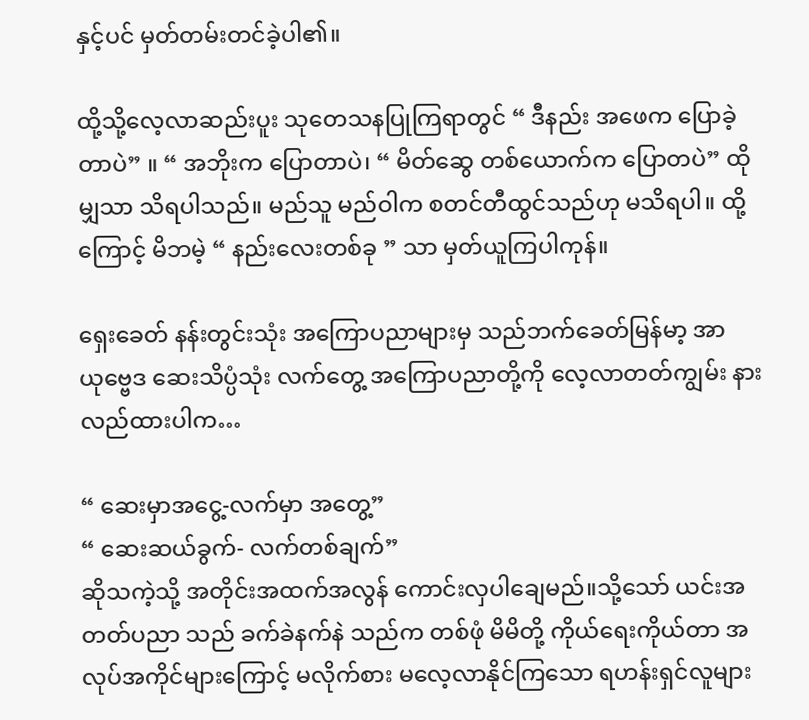နှင့်ပင် မှတ်တမ်းတင်ခဲ့ပါ၏။

ထို့သို့လေ့လာဆည်းပူး သုတေသနပြုကြရာတွင် “ ဒီနည်း အဖေက ပြောခဲ့တာပဲ” ။ “ အဘိုးက ပြောတာပဲ၊ “ မိတ်ဆွေ တစ်ယောက်က ပြောတပဲ” ထိုမျှသာ သိရပါသည်။ မည်သူ မည်ဝါက စတင်တီထွင်သည်ဟု မသိရပါ။ ထို့ကြောင့် မိဘမဲ့ “ နည်းလေးတစ်ခု ” သာ မှတ်ယူကြပါကုန်။

ရှေးခေတ် နန်းတွင်းသုံး အကြောပညာများမှ သည်ဘက်ခေတ်မြန်မာ့ အာယုဗ္ဗေဒ ဆေးသိပ္ပံသုံး လက်တွေ့ အကြောပညာတို့ကို လေ့လာတတ်ကျွမ်း နားလည်ထားပါက…

“ ဆေးမှာအငွေ့-လက်မှာ အတွေ့”
“ ဆေးဆယ်ခွက်- လက်တစ်ချက်”
ဆိုသကဲ့သို့ အတိုင်းအထက်အလွန် ကောင်းလှပါချေမည်။သို့သော် ယင်းအတတ်ပညာ သည် ခက်ခဲနက်နဲ သည်က တစ်ဖုံ မိမိတို့ ကိုယ်ရေးကိုယ်တာ အလုပ်အကိုင်များကြောင့် မလိုက်စား မလေ့လာနိုင်ကြသော ရဟန်းရှင်လူများ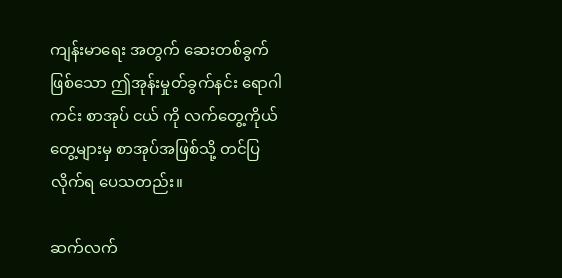ကျန်းမာရေး အတွက် ဆေးတစ်ခွက်ဖြစ်သော ဤအုန်းမှုတ်ခွက်နင်း ရောဂါကင်း စာအုပ် ငယ် ကို လက်တွေ့ကိုယ်တွေ့များမှ စာအုပ်အဖြစ်သို့ တင်ပြလိုက်ရ ပေသတည်း။

ဆက်လက်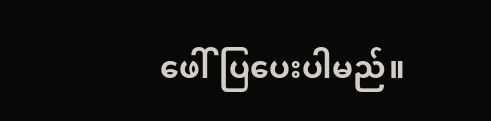ဖေါ်ပြပေးပါမည်။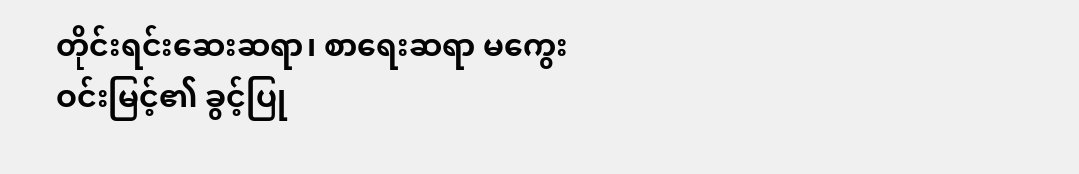တိုင်းရင်းဆေးဆရာ၊ စာရေးဆရာ မကွေးဝင်းမြင့်၏ ခွင့်ပြု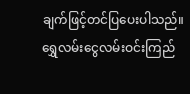ချက်ဖြင့်တင်ပြပေးပါသည်။
ရွှေလမ်းငွေလမ်းဝင်းကြည်